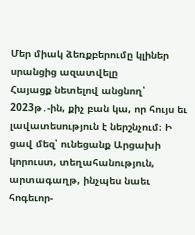Մեր միակ ձեռքբերումը կլիներ սրանցից ազատվելը
Հայացք նետելով անցնող՝ 2023թ․-ին, քիչ բան կա, որ հույս եւ լավատեսություն է ներշնչում։ Ի ցավ մեզ՝ ունեցանք Արցախի կորուստ, տեղահանություն, արտագաղթ, ինչպես նաեւ հոգեւոր-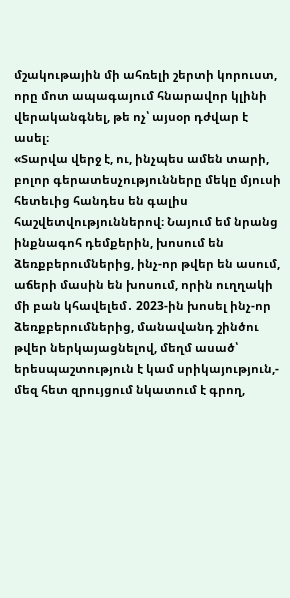մշակութային մի ահռելի շերտի կորուստ, որը մոտ ապագայում հնարավոր կլինի վերականգնել, թե ոչ՝ այսօր դժվար է ասել։
«Տարվա վերջ է, ու, ինչպես ամեն տարի, բոլոր գերատեսչությունները մեկը մյուսի հետեւից հանդես են գալիս հաշվետվություններով։ Նայում եմ նրանց ինքնագոհ դեմքերին, խոսում են ձեռքբերումներից, ինչ-որ թվեր են ասում, աճերի մասին են խոսում, որին ուղղակի մի բան կհավելեմ․ 2023-ին խոսել ինչ-որ ձեռքբերումներից, մանավանդ շինծու թվեր ներկայացնելով, մեղմ ասած՝ երեսպաշտություն է կամ սրիկայություն,- մեզ հետ զրույցում նկատում է գրող,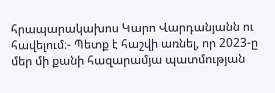հրապարակախոս Կարո Վարդանյանն ու հավելում։- Պետք է հաշվի առնել, որ 2023-ը մեր մի քանի հազարամյա պատմության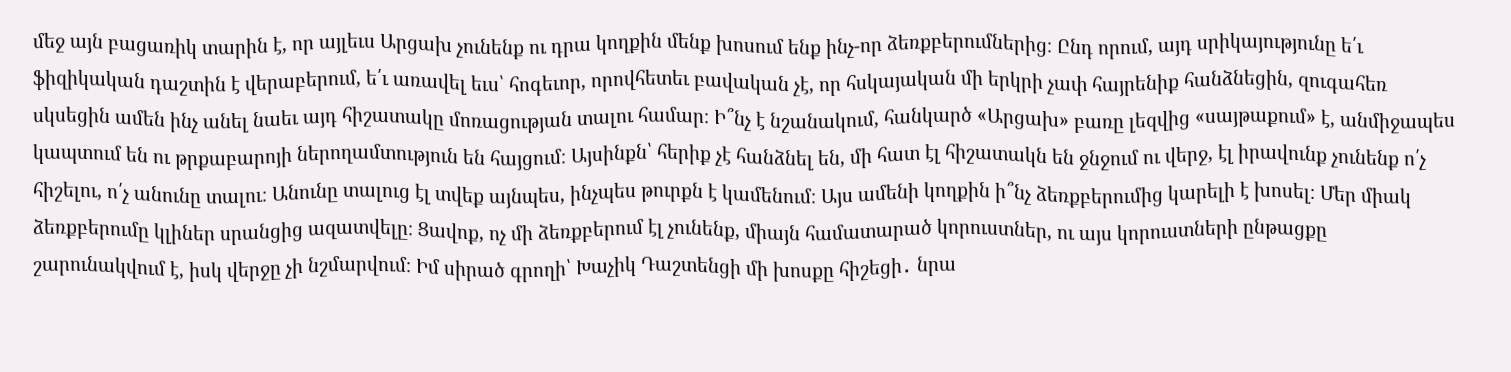մեջ այն բացառիկ տարին է, որ այլեւս Արցախ չունենք ու դրա կողքին մենք խոսում ենք ինչ-որ ձեռքբերումներից։ Ընդ որում, այդ սրիկայությունը ե՛ւ ֆիզիկական դաշտին է վերաբերում, ե՛ւ առավել եւս՝ հոգեւոր, որովհետեւ բավական չէ, որ հսկայական մի երկրի չափ հայրենիք հանձնեցին, զուգահեռ սկսեցին ամեն ինչ անել նաեւ այդ հիշատակը մոռացության տալու համար։ Ի՞նչ է նշանակում, հանկարծ «Արցախ» բառը լեզվից «սայթաքում» է, անմիջապես կապտում են ու թրքաբարոյի ներողամտություն են հայցում։ Այսինքն՝ հերիք չէ հանձնել են, մի հատ էլ հիշատակն են ջնջում ու վերջ, էլ իրավունք չունենք ո՛չ հիշելու, ո՛չ անունը տալու։ Անունը տալուց էլ տվեք այնպես, ինչպես թուրքն է կամենում։ Այս ամենի կողքին ի՞նչ ձեռքբերումից կարելի է խոսել։ Մեր միակ ձեռքբերումը կլիներ սրանցից ազատվելը։ Ցավոք, ոչ մի ձեռքբերում էլ չունենք, միայն համատարած կորուստներ, ու այս կորուստների ընթացքը շարունակվում է, իսկ վերջը չի նշմարվում։ Իմ սիրած գրողի՝ Խաչիկ Դաշտենցի մի խոսքը հիշեցի․ նրա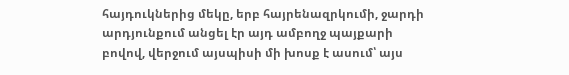հայդուկներից մեկը, երբ հայրենազրկումի, ջարդի արդյունքում անցել էր այդ ամբողջ պայքարի բովով, վերջում այսպիսի մի խոսք է ասում՝ այս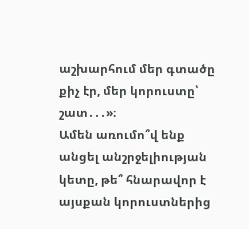աշխարհում մեր գտածը քիչ էր, մեր կորուստը՝ շատ․․․»։
Ամեն առումո՞վ ենք անցել անշրջելիության կետը, թե՞ հնարավոր է այսքան կորուստներից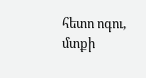հետո ոգու, մտքի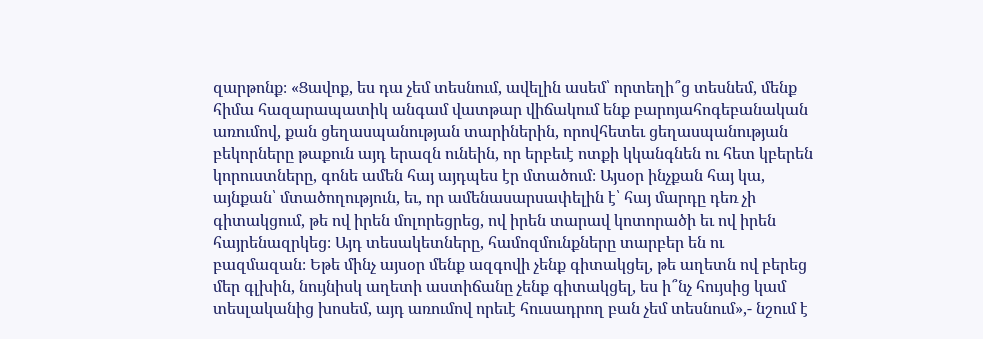զարթոնք։ «Ցավոք, ես դա չեմ տեսնում, ավելին ասեմ՝ որտեղի՞ց տեսնեմ, մենք հիմա հազարապատիկ անգամ վատթար վիճակում ենք բարոյահոգեբանական առումով, քան ցեղասպանության տարիներին, որովհետեւ ցեղասպանության բեկորները թաքուն այդ երազն ունեին, որ երբեւէ ոտքի կկանգնեն ու հետ կբերեն կորուստները, գոնե ամեն հայ այդպես էր մտածում։ Այսօր ինչքան հայ կա, այնքան՝ մտածողություն, եւ, որ ամենասարսափելին է՝ հայ մարդը դեռ չի գիտակցում, թե ով իրեն մոլորեցրեց, ով իրեն տարավ կոտորածի եւ ով իրեն հայրենազրկեց։ Այդ տեսակետները, համոզմունքները տարբեր են ու բազմազան։ Եթե մինչ այսօր մենք ազգովի չենք գիտակցել, թե աղետն ով բերեց մեր գլխին, նույնիսկ աղետի աստիճանը չենք գիտակցել, ես ի՞նչ հույսից կամ տեսլականից խոսեմ, այդ առումով որեւէ հուսադրող բան չեմ տեսնում»,- նշում է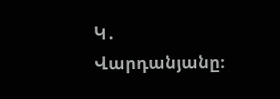Կ․ Վարդանյանը։